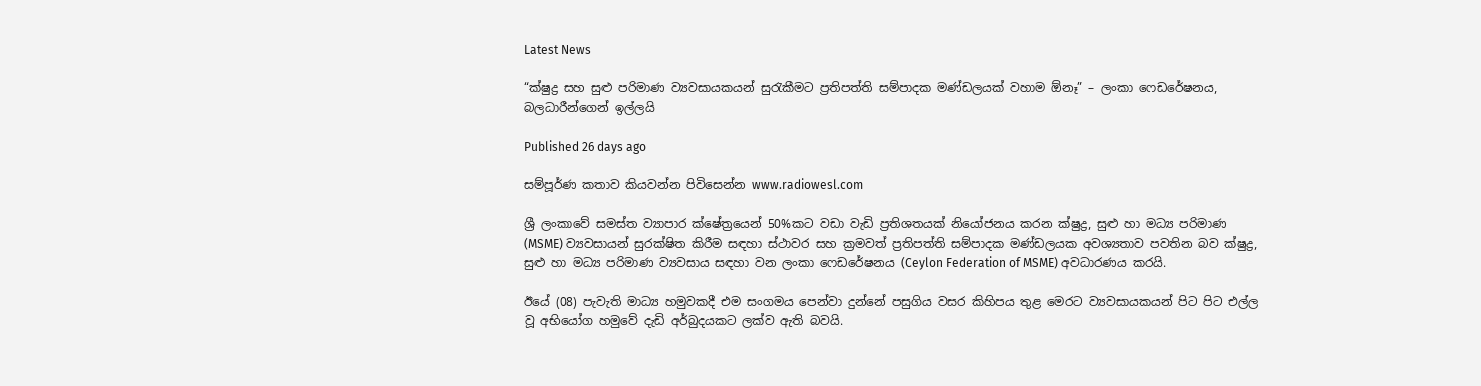Latest News

“ක්ෂුද්‍ර සහ සුළු පරිමාණ ව්‍යවසායකයන් සුරැකීමට ප්‍රතිපත්ති සම්පාදක මණ්ඩලයක් වහාම ඕනෑ” – ලංකා ෆෙඩරේෂනය, බලධාරීන්ගෙන් ඉල්ලයි

Published 26 days ago

සම්පූර්ණ කතාව කියවන්න පිවිසෙන්න www.radiowesl.com

ශ්‍රී ලංකාවේ සමස්ත ව්‍යාපාර ක්ෂේත්‍රයෙන් 50%කට වඩා වැඩි ප්‍රතිශතයක් නියෝජනය කරන ක්ෂුද්‍ර, සුළු හා මධ්‍ය පරිමාණ (MSME) ව්‍යවසායන් සුරක්ෂිත කිරීම සඳහා ස්ථාවර සහ ක්‍රමවත් ප්‍රතිපත්ති සම්පාදක මණ්ඩලයක අවශ්‍යතාව පවතින බව ක්ෂුද්‍ර, සුළු හා මධ්‍ය පරිමාණ ව්‍යවසාය සඳහා වන ලංකා ෆෙඩරේෂනය (Ceylon Federation of MSME) අවධාරණය කරයි.

ඊයේ (08) පැවැති මාධ්‍ය හමුවකදී එම සංගමය පෙන්වා දුන්නේ පසුගිය වසර කිහිපය තුළ මෙරට ව්‍යවසායකයන් පිට පිට එල්ල වූ අභියෝග හමුවේ දැඩි අර්බුදයකට ලක්ව ඇති බවයි.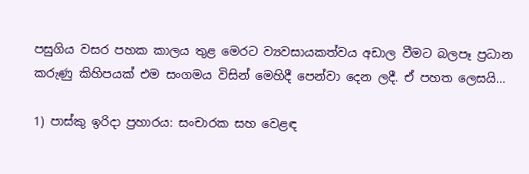පසුගිය වසර පහක කාලය තුළ මෙරට ව්‍යවසායකත්වය අඩාල වීමට බලපෑ ප්‍රධාන කරුණු කිහිපයක් එම සංගමය විසින් මෙහිදී පෙන්වා දෙන ලදී. ඒ පහත ලෙසයි…

1) පාස්කු ඉරිදා ප්‍රහාරය: සංචාරක සහ වෙළඳ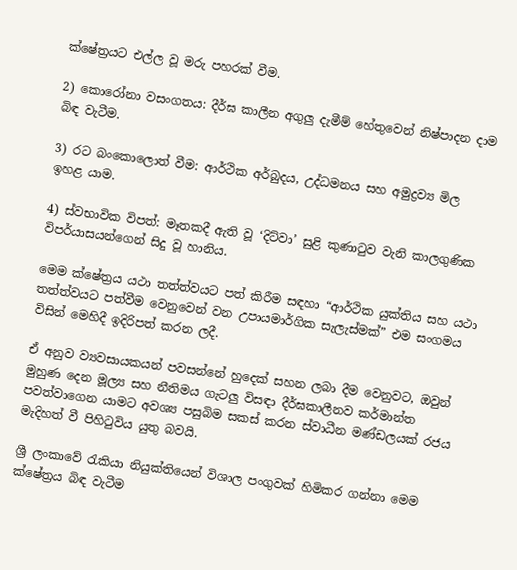ක්ෂේත්‍රයට එල්ල වූ මරු පහරක් වීම.

2) කොරෝනා වසංගතය: දීර්ඝ කාලීන අගුලු දැමීම් හේතුවෙන් නිෂ්පාදන දාම බිඳ වැටීම.

3) රට බංකොලොත් වීම: ආර්ථික අර්බුදය, උද්ධමනය සහ අමුද්‍රව්‍ය මිල ඉහළ යාම.

4) ස්වභාවික විපත්: මෑතකදී ඇති වූ ‘දිට්වා’ සුළි කුණාටුව වැනි කාලගුණික විපර්යාසයන්ගෙන් සිදු වූ හානිය.

මෙම ක්ෂේත්‍රය යථා තත්ත්වයට පත් කිරීම සඳහා “ආර්ථික යුක්තිය සහ යථා තත්ත්වයට පත්වීම වෙනුවෙන් වන උපායමාර්ගික සැලැස්මක්” එම සංගමය විසින් මෙහිදී ඉදිරිපත් කරන ලදී.

ඒ අනුව ව්‍යවසායකයන් පවසන්නේ හුදෙක් සහන ලබා දීම වෙනුවට, ඔවුන් මුහුණ දෙන මූල්‍ය සහ නීතිමය ගැටලු විසඳා දීර්ඝකාලීනව කර්මාන්ත පවත්වාගෙන යාමට අවශ්‍ය පසුබිම සකස් කරන ස්වාධීන මණ්ඩලයක් රජය මැදිහත් වී පිහිටුවිය යුතු බවයි.

ශ්‍රී ලංකාවේ රැකියා නියුක්තියෙන් විශාල පංගුවක් හිමිකර ගන්නා මෙම ක්ෂේත්‍රය බිඳ වැටීම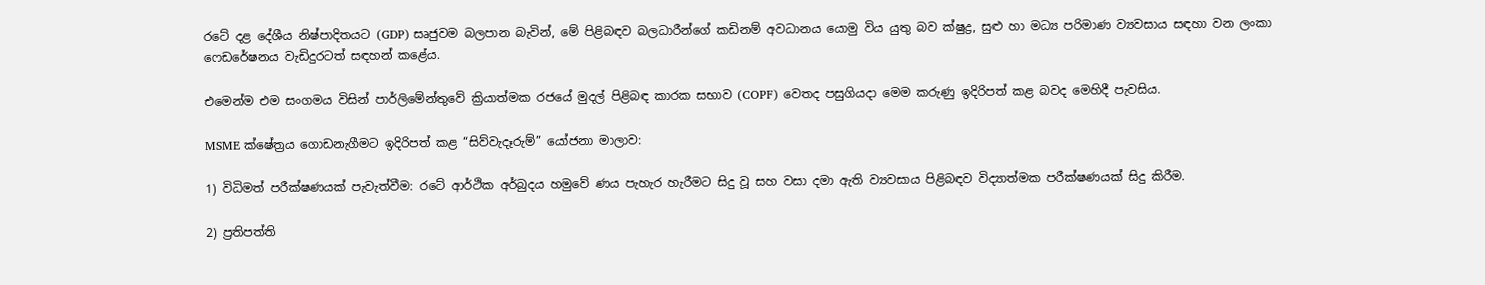රටේ දළ දේශීය නිෂ්පාදිතයට (GDP) සෘජුවම බලපාන බැවින්, මේ පිළිබඳව බලධාරීන්ගේ කඩිනම් අවධානය යොමු විය යුතු බව ක්ෂුද්‍ර, සුළු හා මධ්‍ය පරිමාණ ව්‍යවසාය සඳහා වන ලංකා ෆෙඩරේෂනය වැඩිදුරටත් සඳහන් කළේය.

එමෙන්ම එම සංගමය විසින් පාර්ලිමේන්තුවේ ක්‍රියාත්මක රජයේ මුදල් පිළිබඳ කාරක සභාව (COPF) වෙතද පසුගියදා මෙම කරුණු ඉදිරිපත් කළ බවද මෙහිදී පැවසිය.

MSME ක්ෂේත්‍රය ගොඩනැගීමට ඉදිරිපත් කළ “සිව්වැදෑරුම්” යෝජනා මාලාව:

1) විධිමත් පරීක්ෂණයක් පැවැත්වීම: රටේ ආර්ථික අර්බුදය හමුවේ ණය පැහැර හැරීමට සිදු වූ සහ වසා දමා ඇති ව්‍යවසාය පිළිබඳව විද්‍යාත්මක පරීක්ෂණයක් සිදු කිරීම.

2) ප්‍රතිපත්ති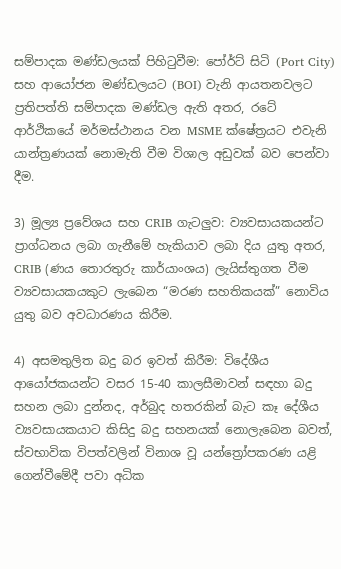සම්පාදක මණ්ඩලයක් පිහිටුවීම: පෝර්ට් සිටි (Port City) සහ ආයෝජන මණ්ඩලයට (BOI) වැනි ආයතනවලට ප්‍රතිපත්ති සම්පාදක මණ්ඩල ඇති අතර, රටේ ආර්ථිකයේ මර්මස්ථානය වන MSME ක්ෂේත්‍රයට එවැනි යාන්ත්‍රණයක් නොමැති වීම විශාල අඩුවක් බව පෙන්වා දීම.

3) මූල්‍ය ප්‍රවේශය සහ CRIB ගැටලුව: ව්‍යවසායකයන්ට ප්‍රාග්ධනය ලබා ගැනීමේ හැකියාව ලබා දිය යුතු අතර, CRIB (ණය තොරතුරු කාර්යාංශය) ලැයිස්තුගත වීම ව්‍යවසායකයකුට ලැබෙන “මරණ සහතිකයක්” නොවිය යුතු බව අවධාරණය කිරීම.

4) අසමතුලිත බදු බර ඉවත් කිරීම: විදේශීය ආයෝජකයන්ට වසර 15-40 කාලසීමාවන් සඳහා බදු සහන ලබා දුන්නද, අර්බුද හතරකින් බැට කෑ දේශීය ව්‍යවසායකයාට කිසිදු බදු සහනයක් නොලැබෙන බවත්, ස්වභාවික විපත්වලින් විනාශ වූ යන්ත්‍රෝපකරණ යළි ගෙන්වීමේදී පවා අධික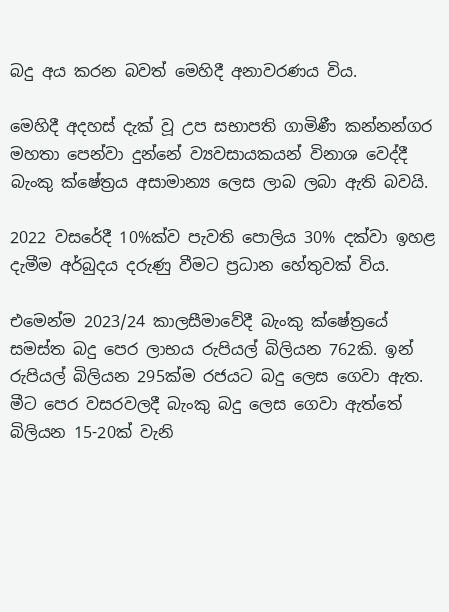බදු අය කරන බවත් මෙහිදී අනාවරණය විය.

මෙහිදී අදහස් දැක් වූ උප සභාපති ගාමිණී කන්නන්ගර මහතා පෙන්වා දුන්නේ ව්‍යවසායකයන් විනාශ වෙද්දී බැංකු ක්ෂේත්‍රය අසාමාන්‍ය ලෙස ලාබ ලබා ඇති බවයි.

2022 වසරේදී 10%ක්ව පැවති පොලිය 30% දක්වා ඉහළ දැමීම අර්බුදය දරුණු වීමට ප්‍රධාන හේතුවක් විය.

එමෙන්ම 2023/24 කාලසීමාවේදී බැංකු ක්ෂේත්‍රයේ සමස්ත බදු පෙර ලාභය රුපියල් බිලියන 762කි. ඉන් රුපියල් බිලියන 295ක්ම රජයට බදු ලෙස ගෙවා ඇත. මීට පෙර වසරවලදී බැංකු බදු ලෙස ගෙවා ඇත්තේ බිලියන 15-20ක් වැනි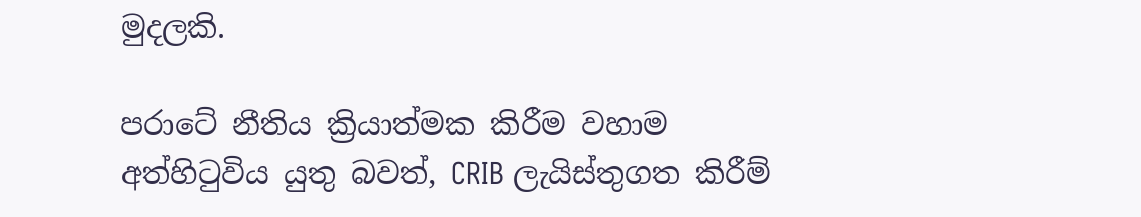මුදලකි.

පරාටේ නීතිය ක්‍රියාත්මක කිරීම වහාම අත්හිටුවිය යුතු බවත්, CRIB ලැයිස්තුගත කිරීම්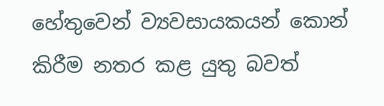හේතුවෙන් ව්‍යවසායකයන් කොන් කිරීම නතර කළ යුතු බවත්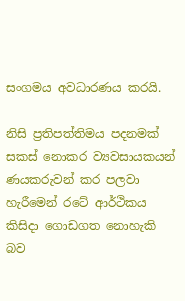සංගමය අවධාරණය කරයි.

නිසි ප්‍රතිපත්තිමය පදනමක් සකස් නොකර ව්‍යවසායකයන් ණයකරුවන් කර පලවා හැරීමෙන් රටේ ආර්ථිකය කිසිදා ගොඩගත නොහැකි බව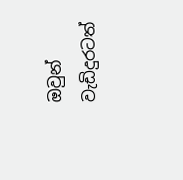ඔවුන් වැඩිදුරටත්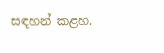සඳහන් කළහ.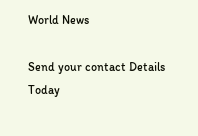World News

Send your contact Details Today